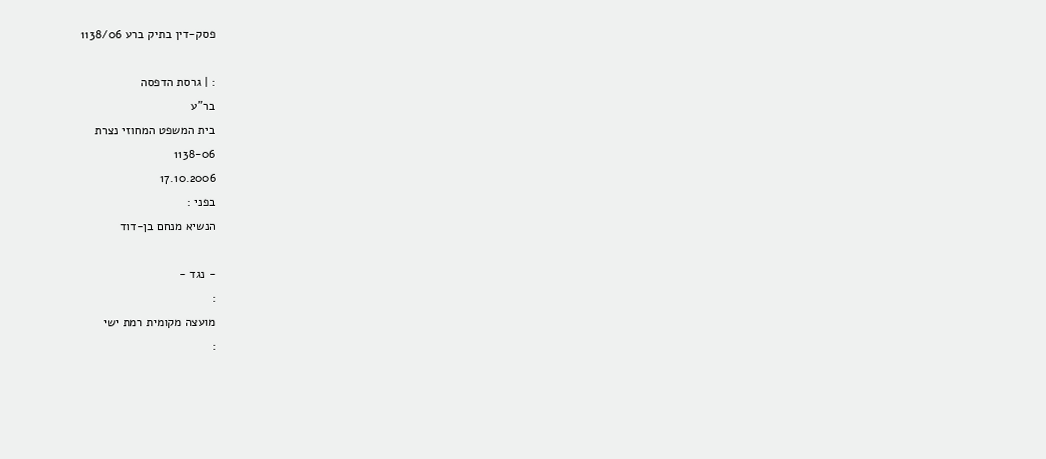פסק-דין בתיק ברע 1138/06

: | גרסת הדפסה
בר"ע
בית המשפט המחוזי נצרת
1138-06
17.10.2006
בפני :
הנשיא מנחם בן-דוד

- נגד -
:
מועצה מקומית רמת ישי
: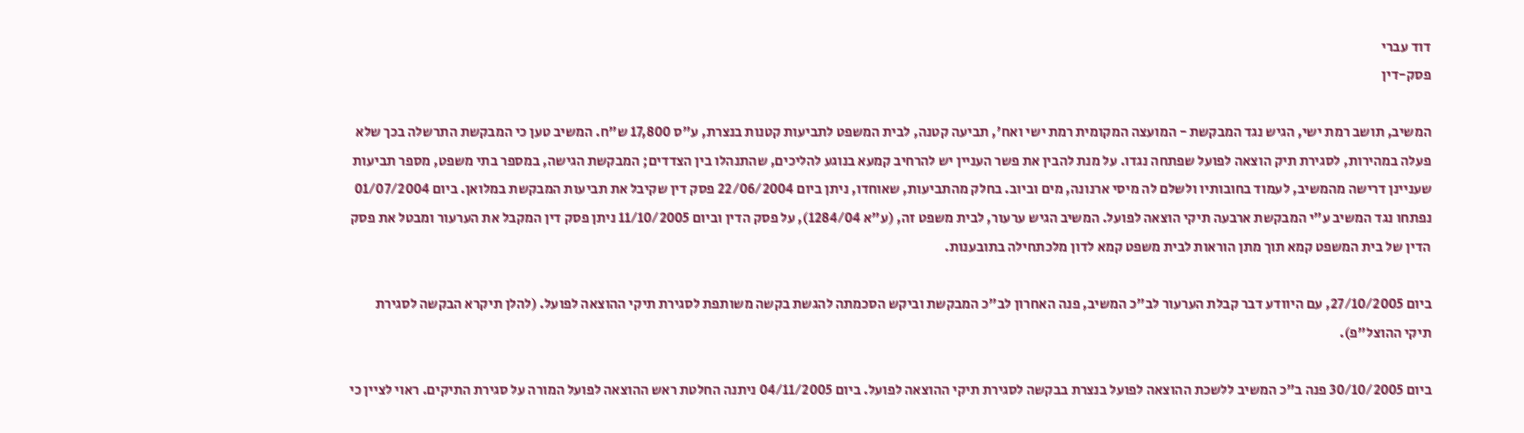דוד עברי
פסק-דין

המשיב, תושב רמת ישי, הגיש נגד המבקשת - המועצה המקומית רמת ישי ואח', תביעה קטנה, לבית המשפט לתביעות קטנות בנצרת, ע"ס 17,800 ש"ח. המשיב טען כי המבקשת התרשלה בכך שלא פעלה במהירות, לסגירת תיק הוצאה לפועל שפתחה נגדו. על מנת להבין את פשר העניין יש להרחיב קמעא בנוגע להליכים, שהתנהלו בין הצדדים; המבקשת הגישה, במספר בתי משפט, מספר תביעות שעניינן דרישה מהמשיב, לעמוד בחובותיו ולשלם לה מיסי ארנונה, מים וביוב. בחלק מהתביעות, שאוחדו, ניתן ביום 22/06/2004 פסק דין שקיבל את תביעות המבקשת במלואן. ביום 01/07/2004 נפתחו נגד המשיב ע"י המבקשת ארבעה תיקי הוצאה לפועל. המשיב הגיש ערעור, לבית משפט זה, (ע"א 1284/04), על פסק הדין וביום 11/10/2005 ניתן פסק דין המקבל את הערעור ומבטל את פסק הדין של בית המשפט קמא תוך מתן הוראות לבית משפט קמא לדון מלכתחילה בתובענות.

ביום 27/10/2005, עם היוודע דבר קבלת הערעור לב"כ המשיב, פנה האחרון לב"כ המבקשת וביקש הסכמתה להגשת בקשה משותפת לסגירת תיקי ההוצאה לפועל. (להלן תיקרא הבקשה לסגירת תיקי ההוצל"פ).

ביום 30/10/2005 פנה ב"כ המשיב ללשכת ההוצאה לפועל בנצרת בבקשה לסגירת תיקי ההוצאה לפועל. ביום 04/11/2005 ניתנה החלטת ראש ההוצאה לפועל המורה על סגירת התיקים. ראוי לציין כי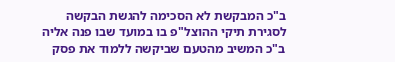ב"כ המבקשת לא הסכימה להגשת הבקשה לסגירת תיקי ההוצל"פ בו במועד שבו פנה אליה ב"כ המשיב מהטעם שביקשה ללמוד את פסק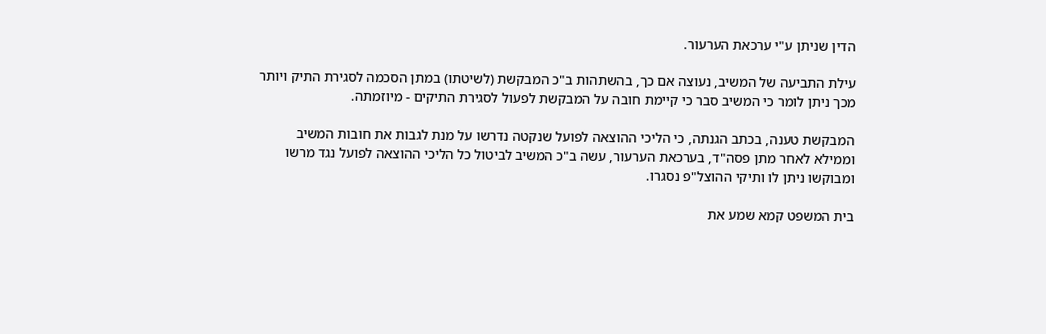הדין שניתן ע"י ערכאת הערעור.

עילת התביעה של המשיב, נעוצה אם כך, בהשתהות ב"כ המבקשת (לשיטתו) במתן הסכמה לסגירת התיק ויותר מכך ניתן לומר כי המשיב סבר כי קיימת חובה על המבקשת לפעול לסגירת התיקים - מיוזמתה.

המבקשת טענה, בכתב הגנתה, כי הליכי ההוצאה לפועל שנקטה נדרשו על מנת לגבות את חובות המשיב וממילא לאחר מתן פסה"ד, בערכאת הערעור, עשה ב"כ המשיב לביטול כל הליכי ההוצאה לפועל נגד מרשו ומבוקשו ניתן לו ותיקי ההוצל"פ נסגרו.

בית המשפט קמא שמע את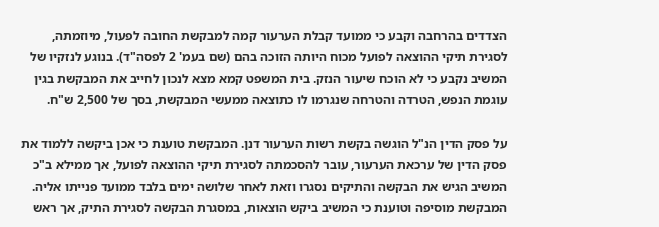הצדדים בהרחבה וקבע כי ממועד קבלת הערעור קמה למבקשת החובה לפעול, מיוזמתה, לסגירת תיקי ההוצאה לפועל מכוח היותה הזוכה בהם (שם בעמ' 2 לפסה"ד). בנוגע לנזקיו של המשיב נקבע כי לא הוכח שיעור הנזק. בית המשפט קמא מצא לנכון לחייב את המבקשת בגין עוגמת הנפש, הטרדה והטרחה שנגרמו לו כתוצאה ממעשי המבקשת, בסך של 2,500 ש"ח.

על פסק הדין הנ"ל הוגשה בקשת רשות הערעור דנן. המבקשת טוענת כי אכן ביקשה ללמוד את פסק הדין של ערכאת הערעור, עובר להסכמתה לסגירת תיקי ההוצאה לפועל, אך ממילא ב"כ המשיב הגיש את הבקשה והתיקים נסגרו וזאת לאחר שלושה ימים בלבד ממועד פנייתו אליה. המבקשת מוסיפה וטוענת כי המשיב ביקש הוצאות, במסגרת הבקשה לסגירת התיק, אך ראש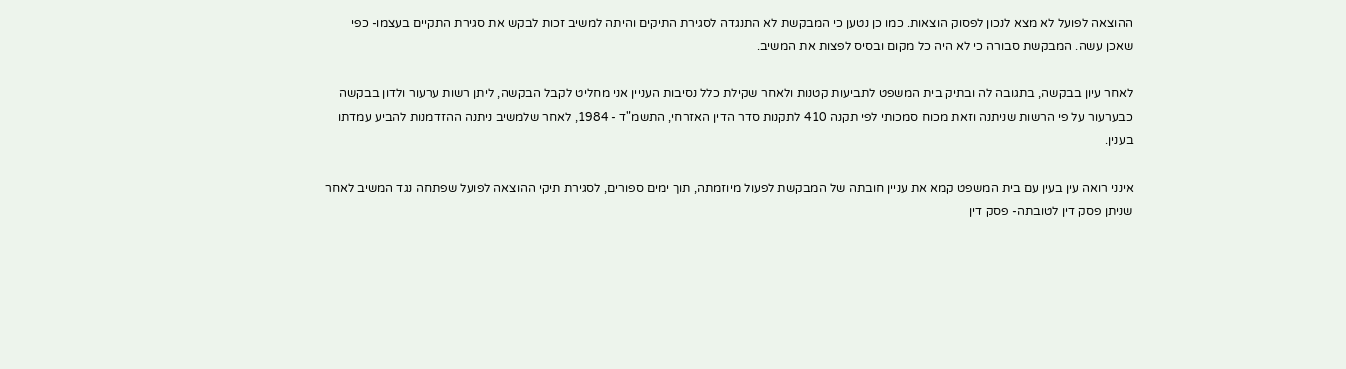ההוצאה לפועל לא מצא לנכון לפסוק הוצאות. כמו כן נטען כי המבקשת לא התנגדה לסגירת התיקים והיתה למשיב זכות לבקש את סגירת התקיים בעצמו- כפי שאכן עשה. המבקשת סבורה כי לא היה כל מקום ובסיס לפצות את המשיב.

לאחר עיון בבקשה, בתגובה לה ובתיק בית המשפט לתביעות קטנות ולאחר שקילת כלל נסיבות העניין אני מחליט לקבל הבקשה, ליתן רשות ערעור ולדון בבקשה כבערעור על פי הרשות שניתנה וזאת מכוח סמכותי לפי תקנה 410 לתקנות סדר הדין האזרחי, התשמ"ד - 1984, לאחר שלמשיב ניתנה ההזדמנות להביע עמדתו בענין.

אינני רואה עין בעין עם בית המשפט קמא את עניין חובתה של המבקשת לפעול מיוזמתה, תוך ימים ספורים, לסגירת תיקי ההוצאה לפועל שפתחה נגד המשיב לאחר שניתן פסק דין לטובתה- פסק דין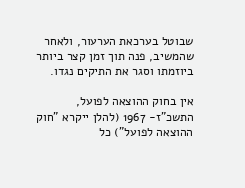שבוטל בערכאת הערעור, ולאחר שהמשיב, פנה תוך זמן קצר ביותר ביוזמתו וסגר את התיקים נגדו.

אין בחוק ההוצאה לפועל, התשכ"ז- 1967 (להלן ייקרא "חוק ההוצאה לפועל") כל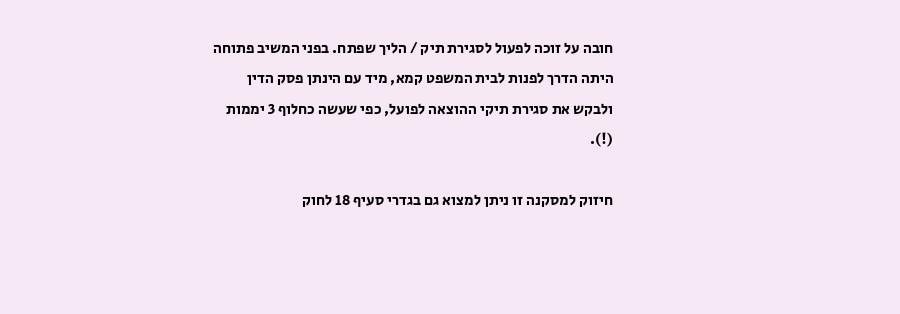חובה על זוכה לפעול לסגירת תיק / הליך שפתח. בפני המשיב פתוחה היתה הדרך לפנות לבית המשפט קמא, מיד עם הינתן פסק הדין ולבקש את סגירת תיקי ההוצאה לפועל, כפי שעשה כחלוף 3 יממות (!).

חיזוק למסקנה זו ניתן למצוא גם בגדרי סעיף 18 לחוק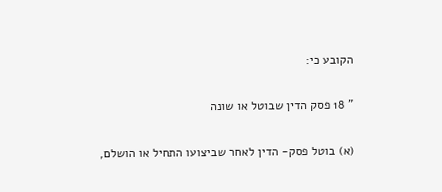הקובע כי:

" 18 פסק הדין שבוטל או שונה

(א) בוטל פסק- הדין לאחר שביצועו התחיל או הושלם,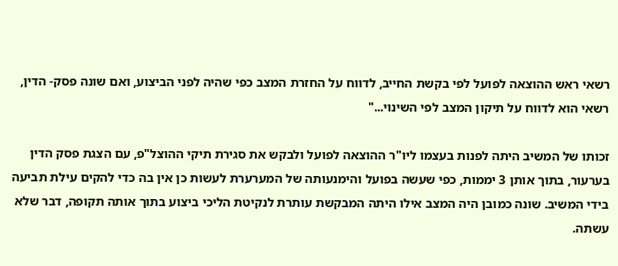רשאי ראש ההוצאה לפועל לפי בקשת החייב, לדווח על החזרת המצב כפי שהיה לפני הביצוע, ואם שונה פסק- הדין, רשאי הוא לדווח על תיקון המצב לפי השינוי..."

זכותו של המשיב היתה לפנות בעצמו ליו"ר ההוצאה לפועל ולבקש את סגירת תיקי ההוצל"פ, עם הצגת פסק הדין בערעור, בתוך אותן 3 יממות, כפי שעשה בפועל והימנעותה של המערערת לעשות כן אין בה כדי להקים עילת תביעה בידי המשיב. שונה כמובן היה המצב אילו היתה המבקשת עותרת לנקיטת הליכי ביצוע בתוך אותה תקופה, דבר שלא עשתה.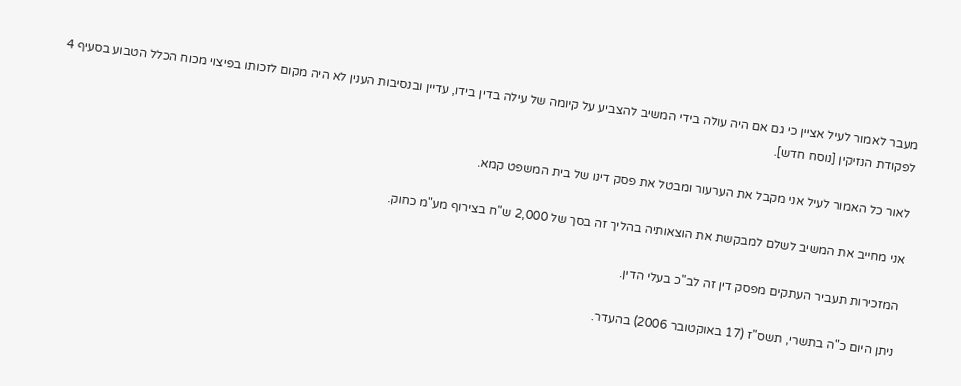מעבר לאמור לעיל אציין כי גם אם היה עולה בידי המשיב להצביע על קיומה של עילה בדין בידו, עדיין ובנסיבות הענין לא היה מקום לזכותו בפיצוי מכוח הכלל הטבוע בסעיף 4 לפקודת הנזיקין [נוסח חדש].

לאור כל האמור לעיל אני מקבל את הערעור ומבטל את פסק דינו של בית המשפט קמא.

אני מחייב את המשיב לשלם למבקשת את הוצאותיה בהליך זה בסך של 2,000 ש"ח בצירוף מע"מ כחוק.

המזכירות תעביר העתקים מפסק דין זה לב"כ בעלי הדין.

ניתן היום כ"ה בתשרי, תשס"ז (17 באוקטובר 2006) בהעדר.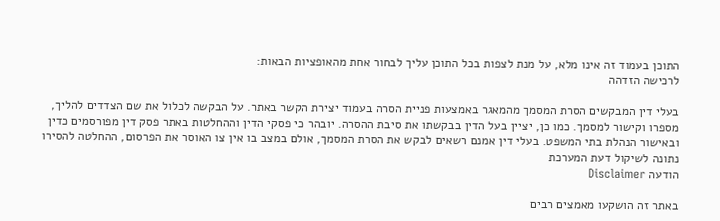התוכן בעמוד זה אינו מלא, על מנת לצפות בכל התוכן עליך לבחור אחת מהאופציות הבאות:
לרכישה הזדהה

בעלי דין המבקשים הסרת המסמך מהמאגר באמצעות פניית הסרה בעמוד יצירת הקשר באתר. על הבקשה לכלול את שם הצדדים להליך, מספרו וקישור למסמך. כמו כן, יציין בעל הדין בבקשתו את סיבת ההסרה. יובהר כי פסקי הדין וההחלטות באתר פסק דין מפורסמים כדין ובאישור הנהלת בתי המשפט. בעלי דין אמנם רשאים לבקש את הסרת המסמך, אולם במצב בו אין צו האוסר את הפרסום, ההחלטה להסירו נתונה לשיקול דעת המערכת
הודעה Disclaimer

באתר זה הושקעו מאמצים רבים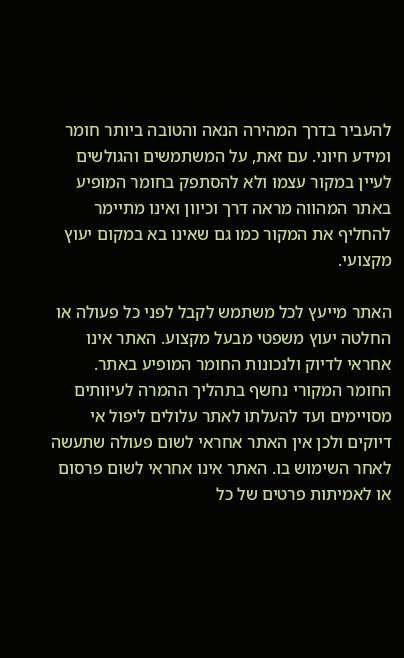להעביר בדרך המהירה הנאה והטובה ביותר חומר ומידע חיוני. עם זאת, על המשתמשים והגולשים לעיין במקור עצמו ולא להסתפק בחומר המופיע באתר המהווה מראה דרך וכיוון ואינו מתיימר להחליף את המקור כמו גם שאינו בא במקום יעוץ מקצועי.

האתר מייעץ לכל משתמש לקבל לפני כל פעולה או החלטה יעוץ משפטי מבעל מקצוע. האתר אינו אחראי לדיוק ולנכונות החומר המופיע באתר. החומר המקורי נחשף בתהליך ההמרה לעיוותים מסויימים ועד להעלתו לאתר עלולים ליפול אי דיוקים ולכן אין האתר אחראי לשום פעולה שתעשה לאחר השימוש בו. האתר אינו אחראי לשום פרסום או לאמיתות פרטים של כל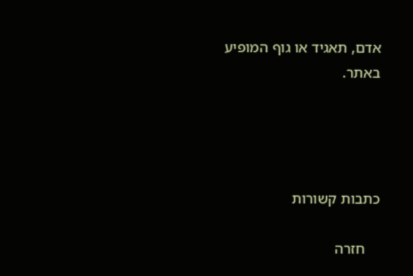אדם, תאגיד או גוף המופיע באתר.




כתבות קשורות

    חזרה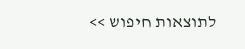לתוצאות חיפוש >>